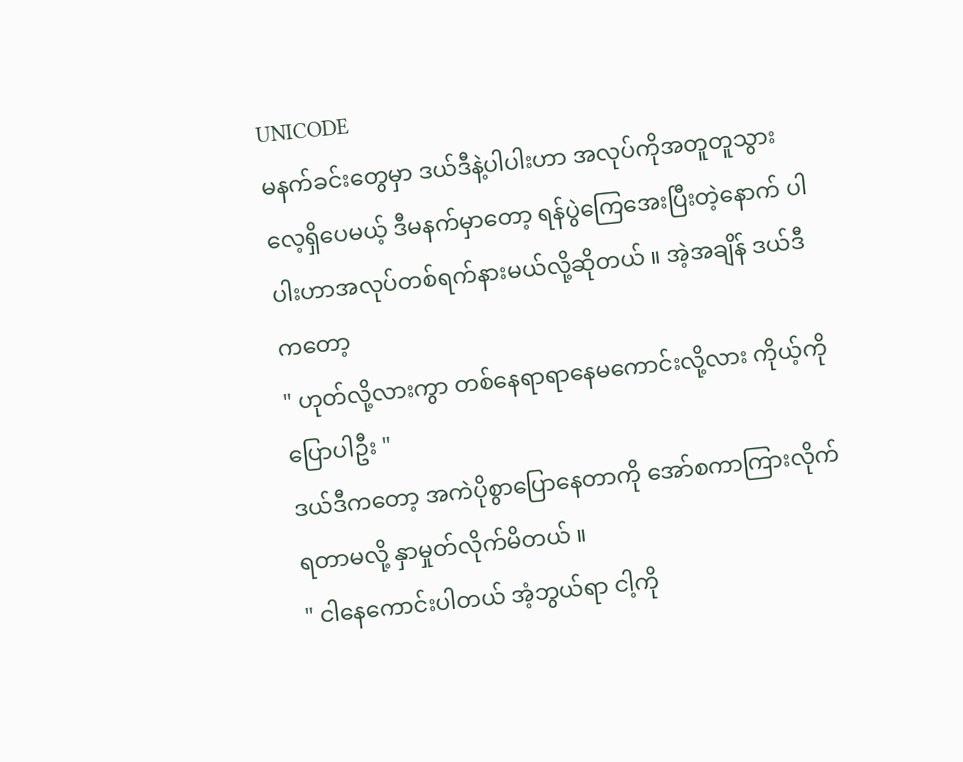UNICODE
မနက်ခင်းတွေမှာ ဒယ်ဒီနဲ့ပါပါးဟာ အလုပ်ကိုအတူတူသွားလေ့ရှိပေမယ့် ဒီမနက်မှာတော့ ရန်ပွဲကြေအေးပြီးတဲ့နောက် ပါပါးဟာအလုပ်တစ်ရက်နားမယ်လို့ဆိုတယ် ။ အဲ့အချိန် ဒယ်ဒီကတော့
" ဟုတ်လို့လားကွာ တစ်နေရာရာနေမကောင်းလို့လား ကိုယ့်ကိုပြောပါဦး "
ဒယ်ဒီကတော့ အကဲပိုစွာပြောနေတာကို အော်စကာကြားလိုက်ရတာမလို့ နှာမှုတ်လိုက်မိတယ် ။
" ငါနေကောင်းပါတယ် အံ့ဘွယ်ရာ ငါ့ကို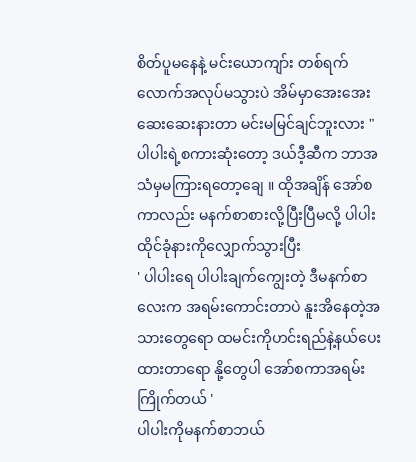စိတ်ပူမနေနဲ့ မင်းယောကျာ်း တစ်ရက်လောက်အလုပ်မသွားပဲ အိမ်မှာအေးအေးဆေးဆေးနားတာ မင်းမမြင်ချင်ဘူးလား "
ပါပါးရဲ့စကားဆုံးတော့ ဒယ်ဒီ့ဆီက ဘာအသံမှမကြားရတော့ချေ ။ ထိုအချိန် အော်စကာလည်း မနက်စာစားလို့ပြီးပြီမလို့ ပါပါးထိုင်ခုံနားကိုလျှောက်သွားပြီး
' ပါပါးရေ ပါပါးချက်ကျွေးတဲ့ ဒီမနက်စာလေးက အရမ်းကောင်းတာပဲ နူးအိနေတဲ့အသားတွေရော ထမင်းကိုဟင်းရည်နဲ့နယ်ပေးထားတာရော နို့တွေပါ အော်စကာအရမ်းကြိုက်တယ် '
ပါပါးကိုမနက်စာဘယ်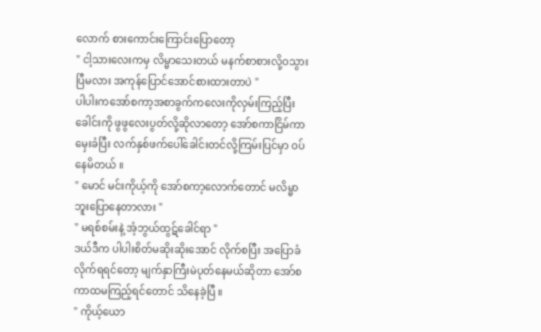လောက် စားကောင်းကြောင်းပြောတော့
" ငါ့သားလေးကမှ လိမ္မာသေးတယ် မနက်စာစားလို့ဝသွားပြီမလား အကုန်ပြောင်အောင်စားထားတာပဲ "
ပါပါးကအော်စကာ့အစာခွက်ကလေးကိုလှမ်းကြည့်ပြီး ခေါင်းကို ဖွဖွလေးပွတ်လို့ဆိုလာတော့ အော်စကာငြိမ်ကာမှေးခံပြီး လက်နှစ်ဖက်ပေါ်ခေါင်းတင်လို့ကြမ်းပြင်မှာ ဝပ်နေမိတယ် ။
" မောင် မင်းကိုယ့်ကို အော်စကာ့လောက်တောင် မလိမ္မာဘူးပြောနေတာလား "
" မရစ်စမ်းနဲ့ အံ့ဘွယ်ထွဋ်ခေါင်ရာ "
ဒယ်ဒီက ပါပါးစိတ်မဆိုးဆိုးအောင် လိုက်စပြီး အပြောခံလိုက်ရရင်တော့ မျက်နှာကြီးမဲပုတ်နေမယ်ဆိုတာ အော်စကာထမကြည့်ရင်တောင် သိနေခဲ့ပြီ ။
" ကိုယ့်ယော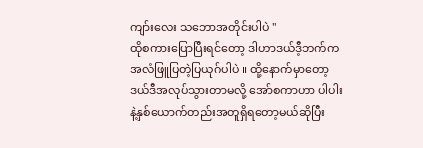ကျာ်းလေး သဘောအတိုင်းပါပဲ "
ထိုစကားပြောပြီးရင်တော့ ဒါဟာဒယ်ဒီ့ဘက်က အလံဖြူပြတဲ့ပြယုဂ်ပါပဲ ။ ထို့နောက်မှာတော့ ဒယ်ဒီအလုပ်သွားတာမလို့ အော်စကာဟာ ပါပါးနဲ့နှစ်ယောက်တည်းအတူရှိရတော့မယ်ဆိုပြီး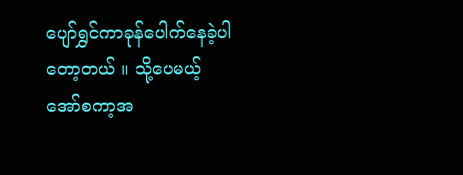ပျော်ရွှင်ကာခုန်ပေါက်နေခဲ့ပါတော့တယ် ။ သို့ပေမယ့် အော်စကာ့အ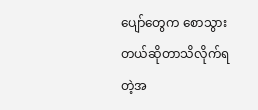ပျော်တွေက စောသွားတယ်ဆိုတာသိလိုက်ရတဲ့အ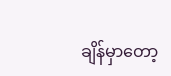ချိန်မှာတော့